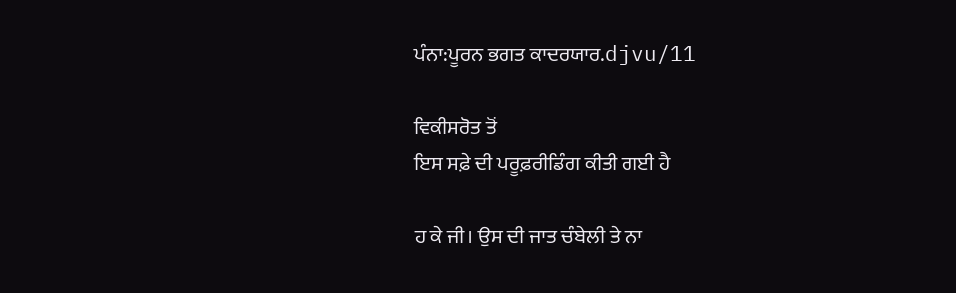ਪੰਨਾ:ਪੂਰਨ ਭਗਤ ਕਾਦਰਯਾਰ.djvu/11

ਵਿਕੀਸਰੋਤ ਤੋਂ
ਇਸ ਸਫ਼ੇ ਦੀ ਪਰੂਫ਼ਰੀਡਿੰਗ ਕੀਤੀ ਗਈ ਹੈ

ਹ ਕੇ ਜੀ। ਉਸ ਦੀ ਜਾਤ ਚੰਬੇਲੀ ਤੇ ਨਾ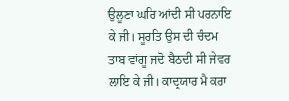ਉਲੂਣਾ ਘਰਿ ਆਂਦੀ ਸੀ ਪਰਨਾਇ ਕੇ ਜੀ। ਸੂਰਤਿ ਉਸ ਦੀ ਚੰਦਮ ਤਾਬ ਵਾਂਗੂ ਜਦੋ ਬੈਠਦੀ ਸੀ ਜੇਵਰ ਲਾਇ ਕੇ ਜੀ। ਕਾਦ੍ਰਯਾਰ ਮੈ ਕਰਾ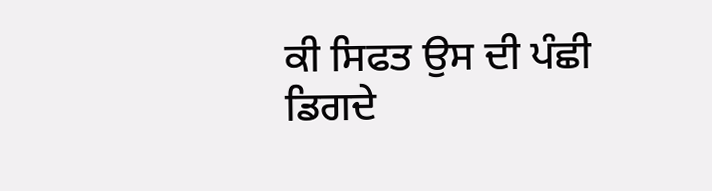ਕੀ ਸਿਫਤ ਉਸ ਦੀ ਪੰਛੀ ਡਿਗਦੇ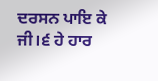ਦਰਸਨ ਪਾਇ ਕੇ ਜੀ।੬ ਹੇ ਹਾਰ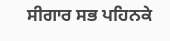ਸੀਗਾਰ ਸਭ ਪਹਿਨਕੇ